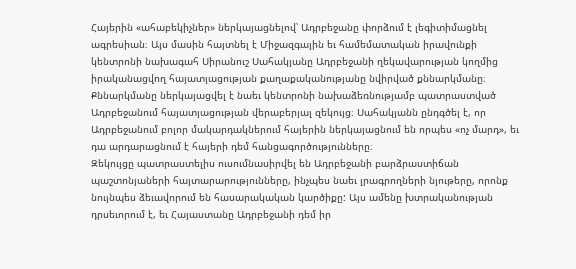Հայերին «ահաբեկիչներ» ներկայացնելով՝ Ադրբեջանը փորձում է լեգիտիմացնել ագրեսիան։ Այս մասին հայտնել է Միջազգային եւ համեմատական իրավունքի կենտրոնի նախագահ Սիրանուշ Սահակյանը Ադրբեջանի ղեկավարության կողմից իրականացվող հայատյացության քաղաքականությանը նվիրված քննարկմանը։
Քննարկմանը ներկայացվել է նաեւ կենտրոնի նախաձեռնությամբ պատրաստված Ադրբեջանում հայատյացության վերաբերյալ զեկույց։ Սահակյանն ընդգծել է, որ Ադրբեջանում բոլոր մակարդակներում հայերին ներկայացնում են որպես «ոչ մարդ», եւ դա արդարացնում է հայերի դեմ հանցագործությունները։
Զեկույցը պատրաստելիս ուսումնասիրվել են Ադրբեջանի բարձրաստիճան պաշտոնյաների հայտարարությունները, ինչպես նաեւ լրագրողների նյութերը, որոնք նույնպես ձեւավորում են հասարակական կարծիքը: Այս ամենը խտրականության դրսեւորում է, եւ Հայաստանը Ադրբեջանի դեմ իր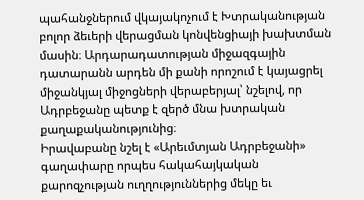պահանջներում վկայակոչում է Խտրականության բոլոր ձեւերի վերացման կոնվենցիայի խախտման մասին։ Արդարադատության միջազգային դատարանն արդեն մի քանի որոշում է կայացրել միջանկյալ միջոցների վերաբերյալ՝ նշելով, որ Ադրբեջանը պետք է զերծ մնա խտրական քաղաքականությունից։
Իրավաբանը նշել է «Արեւմտյան Ադրբեջանի» գաղափարը որպես հակահայկական քարոզչության ուղղություններից մեկը եւ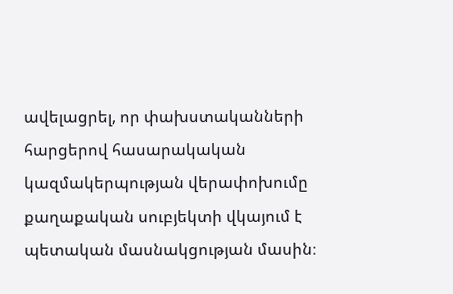ավելացրել, որ փախստականների հարցերով հասարակական կազմակերպության վերափոխումը քաղաքական սուբյեկտի վկայում է պետական մասնակցության մասին։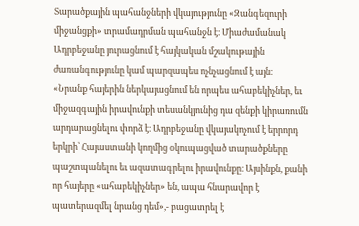Տարածքային պահանջների վկայությունը «Զանգեզուրի միջանցքի» տրամադրման պահանջն է։ Միաժամանակ Ադրբեջանը յուրացնում է հայկական մշակութային ժառանգությունը կամ պարզապես ոչնչացնում է այն։
«Նրանք հայերին ներկայացնում են որպես ահաբեկիչներ, եւ միջազգային իրավունքի տեսանկյունից դա զենքի կիրառումն արդարացնելու փորձ է։ Ադրբեջանը վկայակոչում է երրորդ երկրի՝ Հայաստանի կողմից օկուպացված տարածքները պաշտպանելու եւ ազատագրելու իրավունքը։ Այսինքն, քանի որ հայերը «ահաբեկիչներ» են, ապա հնարավոր է պատերազմել նրանց դեմ»,- բացատրել է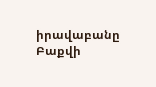իրավաբանը Բաքվի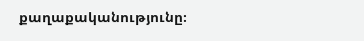քաղաքականությունը։